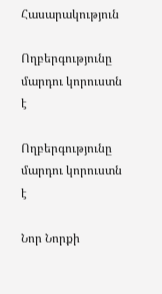Հասարակություն

Ողբերգությունը մարդու կորուստն է

Ողբերգությունը մարդու կորուստն է

Նոր Նորքի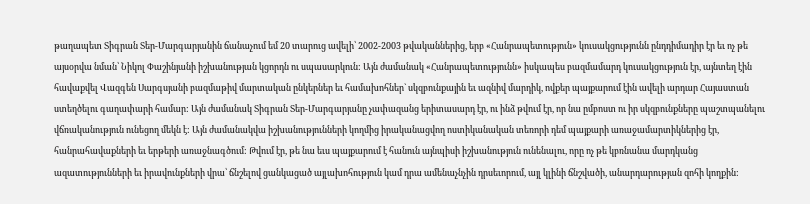թաղապետ Տիգրան Տեր-Մարգարյանին ճանաչում եմ 20 տարուց ավելի՝ 2002-2003 թվականներից, երբ «Հանրապետություն» կուսակցությունն ընդդիմադիր էր եւ ոչ թե այսօրվա նման՝ Նիկոլ Փաշինյանի իշխանության կցորդն ու սպասարկուն: Այն ժամանակ «Հանրապետությունն» իսկապես բազմամարդ կուսակցություն էր, այնտեղ էին հավաքվել Վազգեն Սարգսյանի բազմաթիվ մարտական ընկերներ եւ համախոհներ` սկզբունքային եւ ազնիվ մարդիկ, ովքեր պայքարում էին ավելի արդար Հայաստան ստեղծելու գաղափարի համար: Այն ժամանակ Տիգրան Տեր-Մարգարյանը չափազանց երիտասարդ էր, ու ինձ թվում էր, որ նա ըմբոստ ու իր սկզբունքները պաշտպանելու վճռականություն ունեցող մեկն է: Այն ժամանակվա իշխանությունների կողմից իրականացվող ոստիկանական տեռորի դեմ պայքարի առաջամարտիկներից էր, հանրահավաքների եւ երթերի առաջնագծում: Թվում էր, թե նա եւս պայքարում է հանուն այնպիսի իշխանություն ունենալու, որը ոչ թե կբռնանա մարդկանց ազատությունների եւ իրավունքների վրա՝ ճնշելով ցանկացած այլախոհություն կամ դրա ամենաչնչին դրսեւորում, այլ կլինի ճնշվածի, անարդարության զոհի կողքին: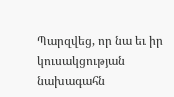Պարզվեց, որ նա եւ իր կուսակցության նախագահն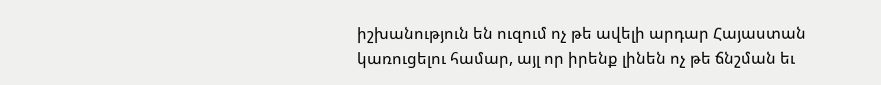իշխանություն են ուզում ոչ թե ավելի արդար Հայաստան կառուցելու համար, այլ որ իրենք լինեն ոչ թե ճնշման եւ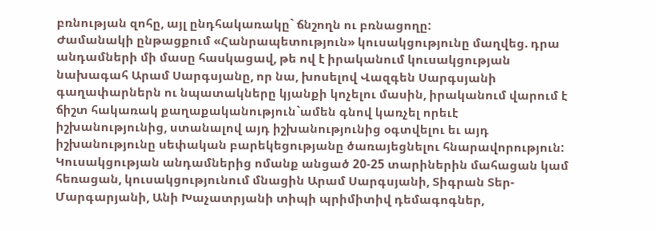բռնության զոհը, այլ ընդհակառակը` ճնշողն ու բռնացողը:
Ժամանակի ընթացքում «Հանրապետություն» կուսակցությունը մաղվեց. դրա անդամների մի մասը հասկացավ, թե ով է իրականում կուսակցության նախագահ Արամ Սարգսյանը, որ նա, խոսելով Վազգեն Սարգսյանի գաղափարներն ու նպատակները կյանքի կոչելու մասին, իրականում վարում է ճիշտ հակառակ քաղաքականություն`ամեն գնով կառչել որեւէ իշխանությունից, ստանալով այդ իշխանությունից օգտվելու եւ այդ իշխանությունը սեփական բարեկեցությանը ծառայեցնելու հնարավորություն: Կուսակցության անդամներից ոմանք անցած 20-25 տարիներին մահացան կամ հեռացան, կուսակցությունում մնացին Արամ Սարգսյանի, Տիգրան Տեր-Մարգարյանի, Անի Խաչատրյանի տիպի պրիմիտիվ դեմագոգներ,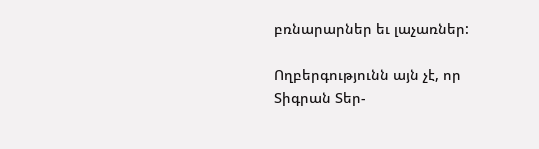բռնարարներ եւ լաչառներ:

Ողբերգությունն այն չէ, որ Տիգրան Տեր-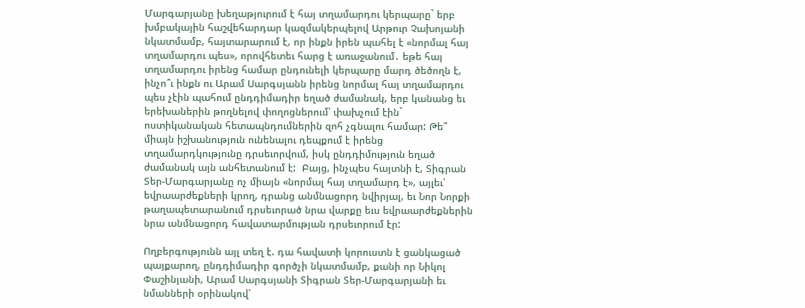Մարգարյանը խեղաթյուրում է հայ տղամարդու կերպարը` երբ խմբակային հաշվեհարդար կազմակերպելով Արթուր Չախոյանի նկատմամբ, հայտարարում է, որ ինքն իրեն պահել է «նորմալ հայ տղամարդու պես», որովհետեւ հարց է առաջանում․ եթե հայ տղամարդու իրենց համար ընդունելի կերպարը մարդ ծեծողն է, ինչո՞ւ ինքն ու Արամ Սարգսյանն իրենց նորմալ հայ տղամարդու պես չէին պահում ընդդիմադիր եղած ժամանակ, երբ կանանց եւ երեխաներին թողնելով փողոցներում՝ փախչում էին` ոստիկանական հետապնդումներին զոհ չգնալու համար: Թե՞ միայն իշխանություն ունենալու դեպքում է իրենց տղամարդկությունը դրսեւորվում, իսկ ընդդիմություն եղած ժամանակ այն անհետանում է:  Բայց, ինչպես հայտնի է, Տիգրան Տեր-Մարգարյանը ոչ միայն «նորմալ հայ տղամարդ է», այլեւ՝ եվրաարժեքների կրող, դրանց անմնացորդ նվիրյալ, եւ Նոր Նորքի թաղապետարանում դրսեւորած նրա վարքը եւս եվրաարժեքներին նրա անմնացորդ հավատարմության դրսեւորում էր:

Ողբերգությունն այլ տեղ է. դա հավատի կորուստն է ցանկացած պայքարող, ընդդիմադիր գործչի նկատմամբ, քանի որ Նիկոլ Փաշինյանի, Արամ Սարգսյանի Տիգրան Տեր-Մարգարյանի եւ նմանների օրինակով՝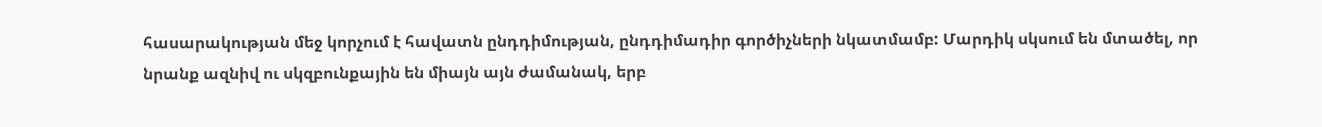հասարակության մեջ կորչում է հավատն ընդդիմության, ընդդիմադիր գործիչների նկատմամբ: Մարդիկ սկսում են մտածել, որ նրանք ազնիվ ու սկզբունքային են միայն այն ժամանակ, երբ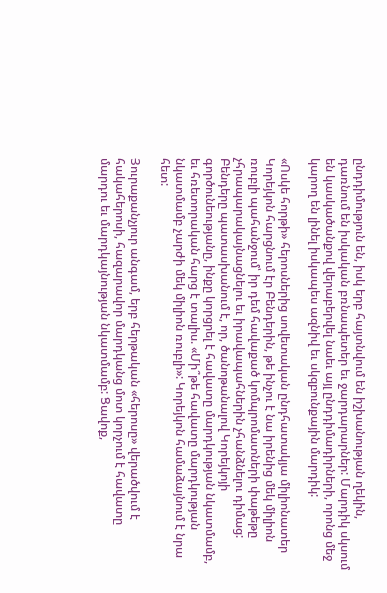ընդդիմություն են, իսկ երբ հայտնվում են իշխանության ղեկին, դառնում են իսկական բռնապետեր եւ ջարդարարներ: Մարդիկ սկսում են կասկածանքով վերաբերվել նաեւ այլ ընդդիմադիրների, որոնց մեջ կարող են լինել իսկապես ազնիվ եւ սկզբունքային մարդիկ:

«Ոսկե հորթի» հերոսներից սովետական ընդհատակյա միլիոնատեր Կորեյկոն հարցնում էր Բենդերին, թե ինչու է նա իրենից մեկ միլիոն ռուբլի պահանջում՝ իր դեմ հավաքած կոմպրոմատների փաթեթը չհրապարակայնացնելու եւ իրավապահներին չհանձնելու դիմաց: Բենդերը պատասխանում է, որ, ծանոթանալով Կորեյկոյի գործունեությանը, ինքը կորցրել է հավատը մարդկության նկատմամբ, եւ հռետորական հարց է տալիս. «Մի՞թե հավատը մարդկության նկատմամբ չարժի մեկ միլիոն ռուբլի»: Կորեյկոն համաձայնում է նրա հետ:

Յուրաքանչյուր անգամ, երբ հերթական «հերոսը» վերածվում է հակահերոսի, հազարավոր մարդկանց մոտ կորչում է հավատը մարդու եւ մարդկայնության նկատմամբ: Ցավոք,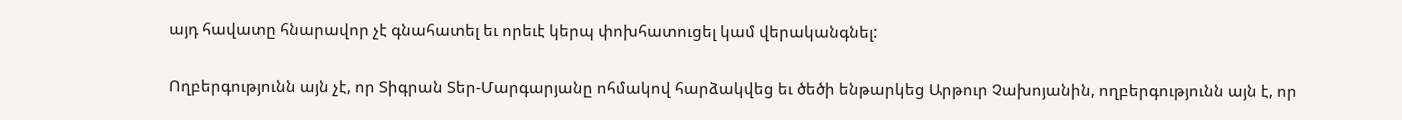այդ հավատը հնարավոր չէ գնահատել եւ որեւէ կերպ փոխհատուցել կամ վերականգնել:

Ողբերգությունն այն չէ, որ Տիգրան Տեր-Մարգարյանը ոհմակով հարձակվեց եւ ծեծի ենթարկեց Արթուր Չախոյանին, ողբերգությունն այն է, որ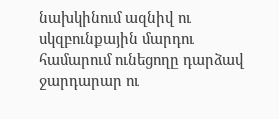նախկինում ազնիվ ու սկզբունքային մարդու համարում ունեցողը դարձավ ջարդարար ու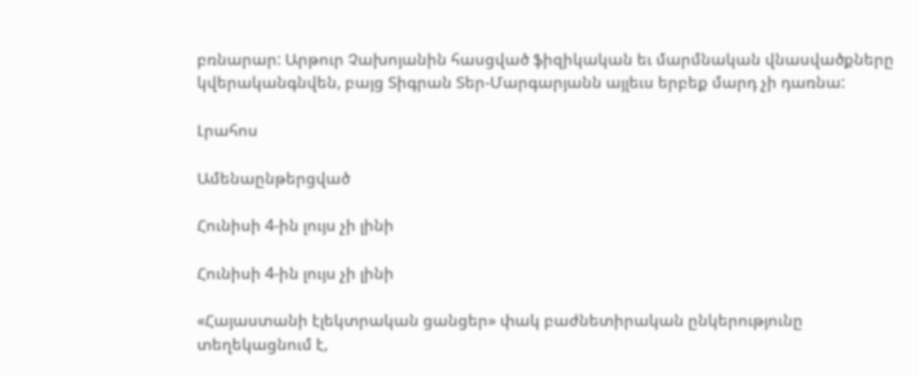բռնարար: Արթուր Չախոյանին հասցված ֆիզիկական եւ մարմնական վնասվածքները կվերականգնվեն, բայց Տիգրան Տեր-Մարգարյանն այլեւս երբեք մարդ չի դառնա:

Լրահոս

Ամենաընթերցված

Հունիսի 4-ին լույս չի լինի

Հունիսի 4-ին լույս չի լինի

«Հայաստանի էլեկտրական ցանցեր» փակ բաժնետիրական ընկերությունը տեղեկացնում է,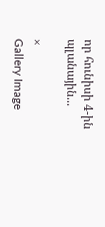որ հունիսի 4-ին պլանային...

×
Gallery Image